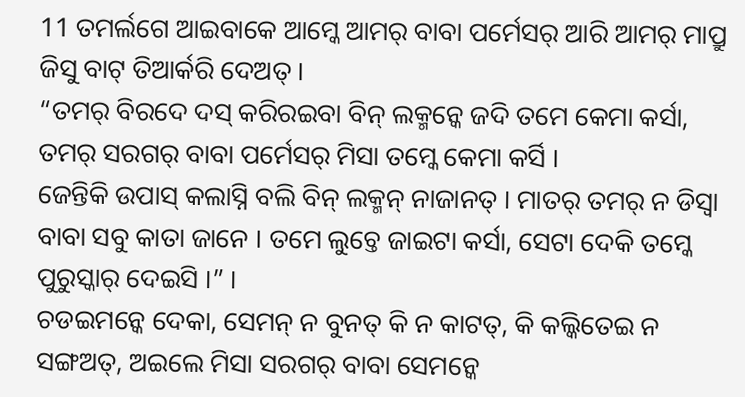11 ତମର୍ଲଗେ ଆଇବାକେ ଆମ୍କେ ଆମର୍ ବାବା ପର୍ମେସର୍ ଆରି ଆମର୍ ମାପ୍ରୁ ଜିସୁ ବାଟ୍ ତିଆର୍କରି ଦେଅତ୍ ।
“ତମର୍ ବିରଦେ ଦସ୍ କରିରଇବା ବିନ୍ ଲକ୍ମନ୍କେ ଜଦି ତମେ କେମା କର୍ସା, ତମର୍ ସରଗର୍ ବାବା ପର୍ମେସର୍ ମିସା ତମ୍କେ କେମା କର୍ସି ।
ଜେନ୍ତିକି ଉପାସ୍ କଲାସ୍ନି ବଲି ବିନ୍ ଲକ୍ମନ୍ ନାଜାନତ୍ । ମାତର୍ ତମର୍ ନ ଡିସ୍ବା ବାବା ସବୁ କାତା ଜାନେ । ତମେ ଲୁଚ୍ତେ ଜାଇଟା କର୍ସା, ସେଟା ଦେକି ତମ୍କେ ପୁରୁସ୍କାର୍ ଦେଇସି ।” ।
ଚଡଇମନ୍କେ ଦେକା, ସେମନ୍ ନ ବୁନତ୍ କି ନ କାଟତ୍, କି କଲ୍କିତେଇ ନ ସଙ୍ଗଅତ୍, ଅଇଲେ ମିସା ସରଗର୍ ବାବା ସେମନ୍କେ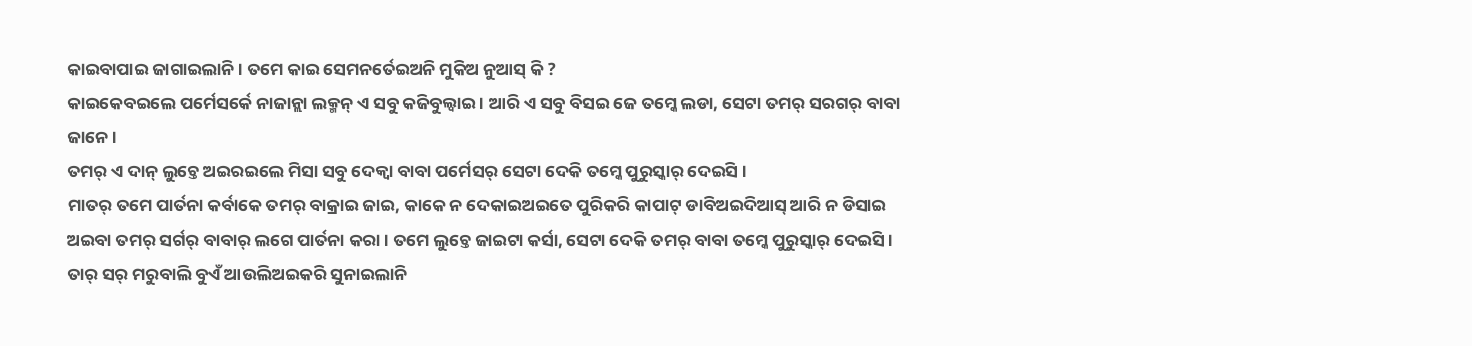କାଇବାପାଇ ଜାଗାଇଲାନି । ତମେ କାଇ ସେମନର୍ତେଇଅନି ମୁକିଅ ନୁଆସ୍ କି ?
କାଇକେବଇଲେ ପର୍ମେସର୍କେ ନାଜାନ୍ଲା ଲକ୍ମନ୍ ଏ ସବୁ କଜିବୁଲ୍ବାଇ । ଆରି ଏ ସବୁ ବିସଇ ଜେ ତମ୍କେ ଲଡା, ସେଟା ତମର୍ ସରଗର୍ ବାବା ଜାନେ ।
ତମର୍ ଏ ଦାନ୍ ଲୁଚ୍ତେ ଅଇରଇଲେ ମିସା ସବୁ ଦେକ୍ବା ବାବା ପର୍ମେସର୍ ସେଟା ଦେକି ତମ୍କେ ପୁରୁସ୍କାର୍ ଦେଇସି ।
ମାତର୍ ତମେ ପାର୍ତନା କର୍ବାକେ ତମର୍ ବାକ୍ରାଇ ଜାଇ, କାକେ ନ ଦେକାଇଅଇତେ ପୁରିକରି କାପାଟ୍ ଡାବିଅଇଦିଆସ୍ ଆରି ନ ଡିସାଇ ଅଇବା ତମର୍ ସର୍ଗର୍ ବାବାର୍ ଲଗେ ପାର୍ତନା କରା । ତମେ ଲୁଚ୍ତେ ଜାଇଟା କର୍ସା, ସେଟା ଦେକି ତମର୍ ବାବା ତମ୍କେ ପୁରୁସ୍କାର୍ ଦେଇସି ।
ତାର୍ ସର୍ ମରୁବାଲି ବୁଏଁ ଆଉଲିଅଇକରି ସୁନାଇଲାନି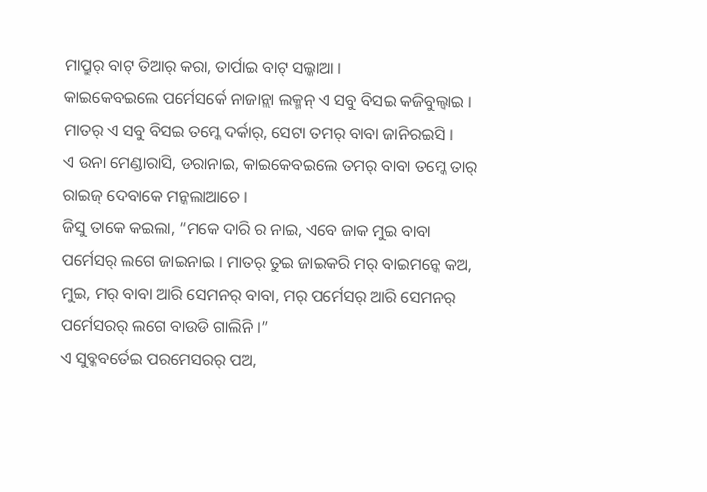ମାପ୍ରୁର୍ ବାଟ୍ ତିଆର୍ କରା, ତାର୍ପାଇ ବାଟ୍ ସଲ୍କାଆ ।
କାଇକେବଇଲେ ପର୍ମେସର୍କେ ନାଜାନ୍ଲା ଲକ୍ମନ୍ ଏ ସବୁ ବିସଇ କଜିବୁଲ୍ବାଇ । ମାତର୍ ଏ ସବୁ ବିସଇ ତମ୍କେ ଦର୍କାର୍, ସେଟା ତମର୍ ବାବା ଜାନିରଇସି ।
ଏ ଉନା ମେଣ୍ଡାରାସି, ଡରାନାଇ, କାଇକେବଇଲେ ତମର୍ ବାବା ତମ୍କେ ତାର୍ ରାଇଜ୍ ଦେବାକେ ମନ୍କଲାଆଚେ ।
ଜିସୁ ତାକେ କଇଲା, “ମକେ ଦାରି ର ନାଇ, ଏବେ ଜାକ ମୁଇ ବାବା ପର୍ମେସର୍ ଲଗେ ଜାଇନାଇ । ମାତର୍ ତୁଇ ଜାଇକରି ମର୍ ବାଇମନ୍କେ କଅ, ମୁଇ, ମର୍ ବାବା ଆରି ସେମନର୍ ବାବା, ମର୍ ପର୍ମେସର୍ ଆରି ସେମନର୍ ପର୍ମେସରର୍ ଲଗେ ବାଉଡି ଗାଲିନି ।”
ଏ ସୁବ୍କବର୍ତେଇ ପରମେସରର୍ ପଅ,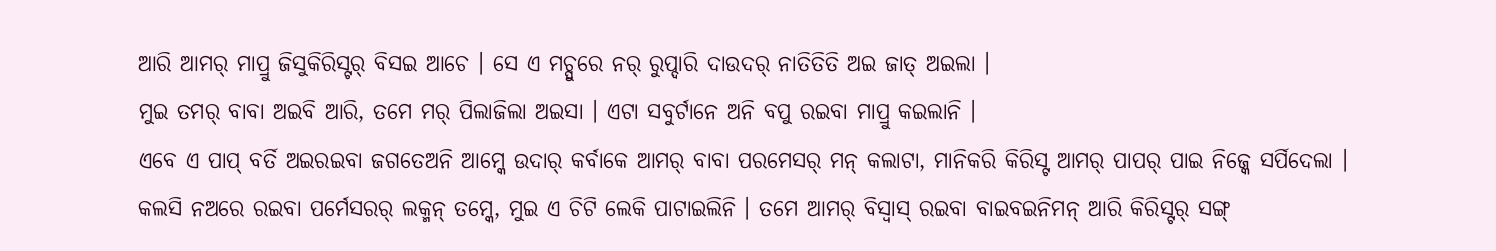ଆରି ଆମର୍ ମାପ୍ରୁ ଜିସୁକିରିସ୍ଟର୍ ବିସଇ ଆଚେ । ସେ ଏ ମଚ୍ପୁରେ ନର୍ ରୁପ୍ଦାରି ଦାଉଦର୍ ନାତିତିତି ଅଇ ଜାତ୍ ଅଇଲା ।
ମୁଇ ତମର୍ ବାବା ଅଇବି ଆରି, ତମେ ମର୍ ପିଲାଜିଲା ଅଇସା । ଏଟା ସବୁର୍ଟାନେ ଅନି ବପୁ ରଇବା ମାପ୍ରୁ କଇଲାନି ।
ଏବେ ଏ ପାପ୍ ବର୍ତି ଅଇରଇବା ଜଗତେଅନି ଆମ୍କେ ଉଦାର୍ କର୍ବାକେ ଆମର୍ ବାବା ପରମେସର୍ ମନ୍ କଲାଟା, ମାନିକରି କିରିସ୍ଟ ଆମର୍ ପାପର୍ ପାଇ ନିଜ୍କେ ସର୍ପିଦେଲା ।
କଲସି ନଅରେ ରଇବା ପର୍ମେସରର୍ ଲକ୍ମନ୍ ତମ୍କେ, ମୁଇ ଏ ଚିଟି ଲେକି ପାଟାଇଲିନି । ତମେ ଆମର୍ ବିସ୍ବାସ୍ ରଇବା ବାଇବଇନିମନ୍ ଆରି କିରିସ୍ଟର୍ ସଙ୍ଗ୍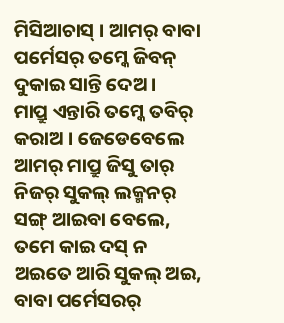ମିସିଆଚାସ୍ । ଆମର୍ ବାବା ପର୍ମେସର୍ ତମ୍କେ ଜିବନ୍ ଦୁକାଇ ସାନ୍ତି ଦେଅ ।
ମାପ୍ରୁ ଏନ୍ତାରି ତମ୍କେ ତବିର୍ କରାଅ । ଜେଡେବେଲେ ଆମର୍ ମାପ୍ରୁ ଜିସୁ ତାର୍ ନିଜର୍ ସୁକଲ୍ ଲକ୍ମନର୍ ସଙ୍ଗ୍ ଆଇବା ବେଲେ, ତମେ କାଇ ଦସ୍ ନ ଅଇତେ ଆରି ସୁକଲ୍ ଅଇ, ବାବା ପର୍ମେସରର୍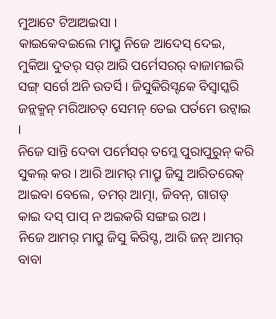ମୁଆଟେ ଟିଆଅଇସା ।
କାଇକେବଇଲେ ମାପ୍ରୁ ନିଜେ ଆଦେସ୍ ଦେଇ, ମୁକିଆ ଦୁତର୍ ସର୍ ଆରି ପର୍ମେସରର୍ ବାଜାମଇରି ସଙ୍ଗ୍ ସର୍ଗେ ଅନି ଉତର୍ସି । ଜିସୁକିରିସ୍ଟକେ ବିସ୍ବାସ୍କରି ଜନ୍ଲକ୍ମନ୍ ମରିଆଚତ୍ ସେମନ୍ ତେଇ ପର୍ତମେ ଉଟ୍ବାଇ ।
ନିଜେ ସାନ୍ତି ଦେବା ପର୍ମେସର୍ ତମ୍କେ ପୁରାପୁରୁନ୍ କରି ସୁକଲ୍ କର । ଆରି ଆମର୍ ମାପ୍ରୁ ଜିସୁ ଆରିତରେକ୍ ଆଇବା ବେଲେ, ତମର୍ ଆତ୍ମା, ଜିବନ୍, ଗାଗଡ୍ କାଇ ଦସ୍ ପାପ୍ ନ ଅଇକରି ସଙ୍ଗଇ ରଅ ।
ନିଜେ ଆମର୍ ମାପ୍ରୁ ଜିସୁ କିରିସ୍ଟ, ଆରି ଜନ୍ ଆମର୍ ବାବା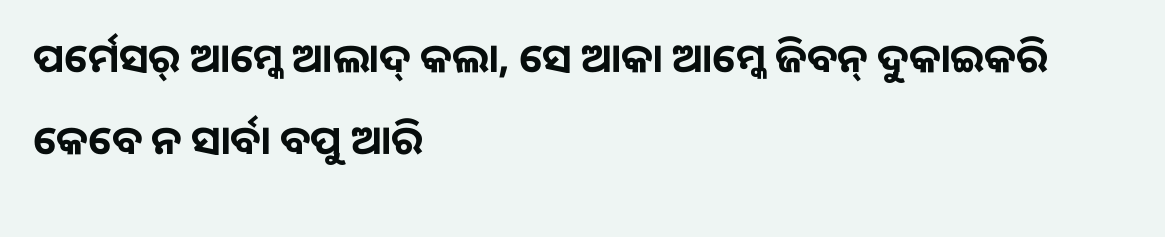ପର୍ମେସର୍ ଆମ୍କେ ଆଲାଦ୍ କଲା, ସେ ଆକା ଆମ୍କେ ଜିବନ୍ ଦୁକାଇକରି କେବେ ନ ସାର୍ବା ବପୁ ଆରି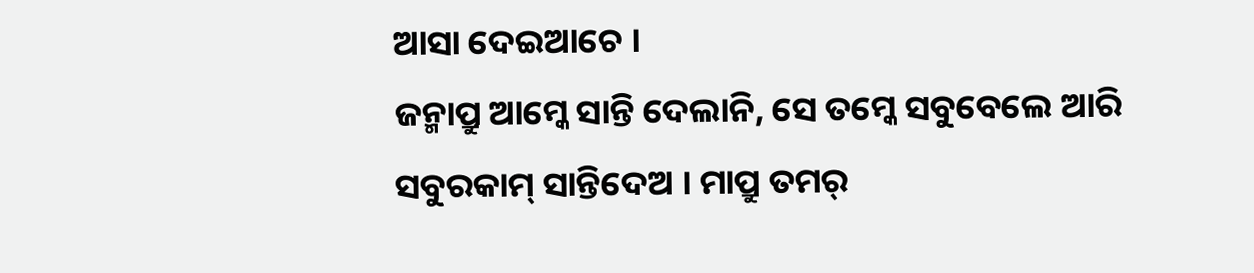ଆସା ଦେଇଆଚେ ।
ଜନ୍ମାପ୍ରୁ ଆମ୍କେ ସାନ୍ତି ଦେଲାନି, ସେ ତମ୍କେ ସବୁବେଲେ ଆରି ସବୁରକାମ୍ ସାନ୍ତିଦେଅ । ମାପ୍ରୁ ତମର୍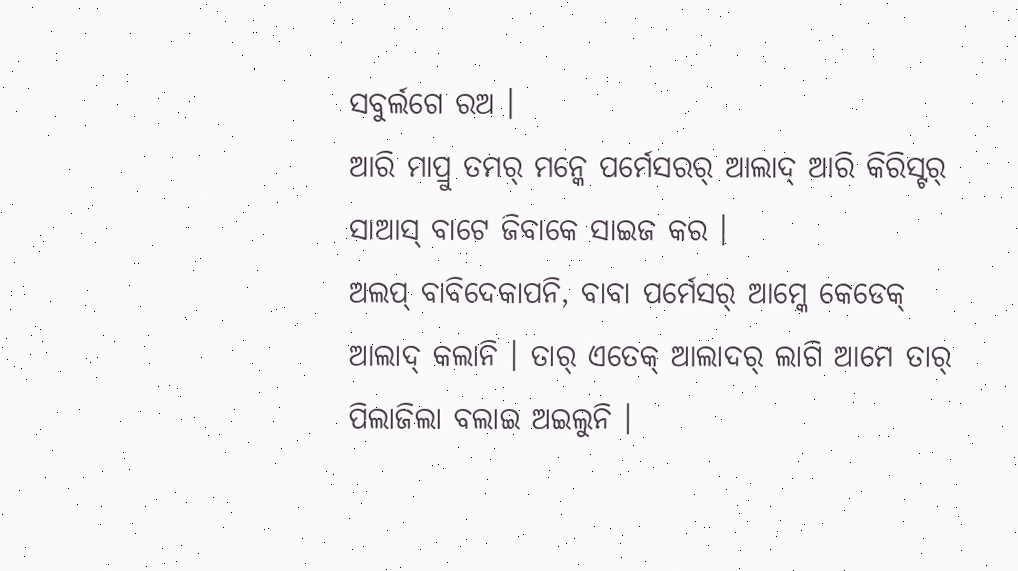ସବୁର୍ଲଗେ ରଅ ।
ଆରି ମାପ୍ରୁ ତମର୍ ମନ୍କେ ପର୍ମେସରର୍ ଆଲାଦ୍ ଆରି କିରିସ୍ଟର୍ ସାଆସ୍ ବାଟେ ଜିବାକେ ସାଇଜ କର ।
ଅଲପ୍ ବାବିଦେକାପନି, ବାବା ପର୍ମେସର୍ ଆମ୍କେ କେଡେକ୍ ଆଲାଦ୍ କଲାନି । ତାର୍ ଏତେକ୍ ଆଲାଦର୍ ଲାଗି ଆମେ ତାର୍ ପିଲାଜିଲା ବଲାଇ ଅଇଲୁନି ।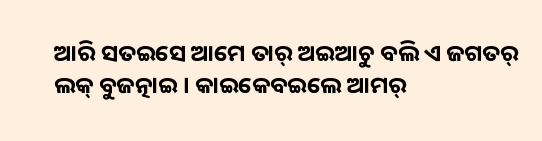ଆରି ସତଇସେ ଆମେ ତାର୍ ଅଇଆଚୁ ବଲି ଏ ଜଗତର୍ ଲକ୍ ବୁଜତ୍ନାଇ । କାଇକେବଇଲେ ଆମର୍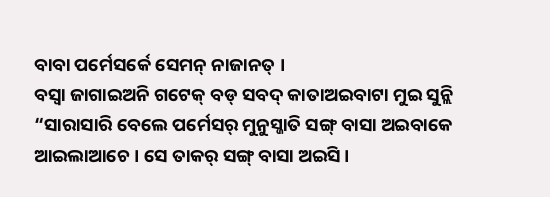ବାବା ପର୍ମେସର୍କେ ସେମନ୍ ନାଜାନତ୍ ।
ବସ୍ବା ଜାଗାଇଅନି ଗଟେକ୍ ବଡ୍ ସବଦ୍ କାତାଅଇବାଟା ମୁଇ ସୁନ୍ଲି “ସାରାସାରି ବେଲେ ପର୍ମେସର୍ ମୁନୁସ୍ଜାତି ସଙ୍ଗ୍ ବାସା ଅଇବାକେ ଆଇଲାଆଚେ । ସେ ତାକର୍ ସଙ୍ଗ୍ ବାସା ଅଇସି ।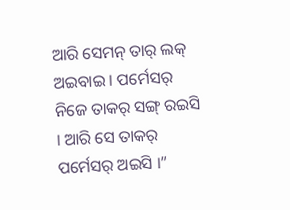ଆରି ସେମନ୍ ତାର୍ ଲକ୍ ଅଇବାଇ । ପର୍ମେସର୍ ନିଜେ ତାକର୍ ସଙ୍ଗ୍ ରଇସି । ଆରି ସେ ତାକର୍ ପର୍ମେସର୍ ଅଇସି ।”